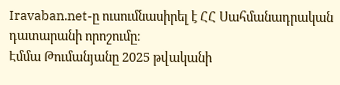Iravaban.net-ը ուսումնասիրել է ՀՀ Սահմանադրական դատարանի որոշումը։
Էմմա Թումանյանը 2025 թվականի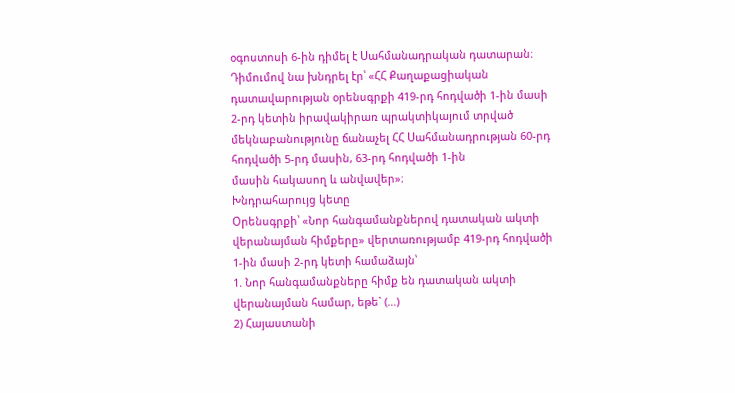օգոստոսի 6-ին դիմել է Սահմանադրական դատարան։ Դիմումով նա խնդրել էր՝ «ՀՀ Քաղաքացիական դատավարության օրենսգրքի 419-րդ հոդվածի 1-ին մասի 2-րդ կետին իրավակիրառ պրակտիկայում տրված մեկնաբանությունը ճանաչել ՀՀ Սահմանադրության 60-րդ հոդվածի 5-րդ մասին, 63-րդ հոդվածի 1-ին
մասին հակասող և անվավեր»։
Խնդրահարույց կետը
Օրենսգրքի՝ «Նոր հանգամանքներով դատական ակտի վերանայման հիմքերը» վերտառությամբ 419-րդ հոդվածի 1-ին մասի 2-րդ կետի համաձայն՝
1. Նոր հանգամանքները հիմք են դատական ակտի վերանայման համար, եթե` (…)
2) Հայաստանի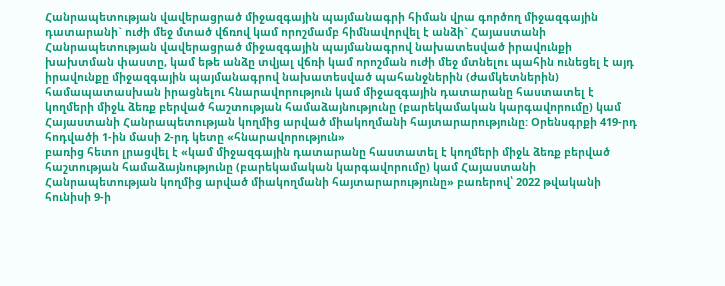Հանրապետության վավերացրած միջազգային պայմանագրի հիման վրա գործող միջազգային դատարանի` ուժի մեջ մտած վճռով կամ որոշմամբ հիմնավորվել է անձի` Հայաստանի Հանրապետության վավերացրած միջազգային պայմանագրով նախատեսված իրավունքի խախտման փաստը, կամ եթե անձը տվյալ վճռի կամ որոշման ուժի մեջ մտնելու պահին ունեցել է այդ իրավունքը միջազգային պայմանագրով նախատեսված պահանջներին (ժամկետներին) համապատասխան իրացնելու հնարավորություն կամ միջազգային դատարանը հաստատել է կողմերի միջև ձեռք բերված հաշտության համաձայնությունը (բարեկամական կարգավորումը) կամ Հայաստանի Հանրապետության կողմից արված միակողմանի հայտարարությունը: Օրենսգրքի 419-րդ հոդվածի 1-ին մասի 2-րդ կետը «հնարավորություն»
բառից հետո լրացվել է «կամ միջազգային դատարանը հաստատել է կողմերի միջև ձեռք բերված հաշտության համաձայնությունը (բարեկամական կարգավորումը) կամ Հայաստանի Հանրապետության կողմից արված միակողմանի հայտարարությունը» բառերով՝ 2022 թվականի հունիսի 9-ի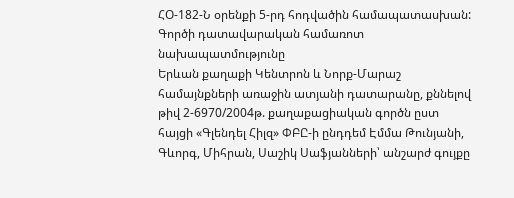ՀՕ-182-Ն օրենքի 5-րդ հոդվածին համապատասխան:
Գործի դատավարական համառոտ նախապատմությունը
Երևան քաղաքի Կենտրոն և Նորք-Մարաշ համայնքների առաջին ատյանի դատարանը, քննելով թիվ 2-6970/2004թ. քաղաքացիական գործն ըստ հայցի «Գլենդել Հիլզ» ՓԲԸ-ի ընդդեմ Էմմա Թունյանի, Գևորգ, Միհրան, Սաշիկ Սաֆյանների՝ անշարժ գույքը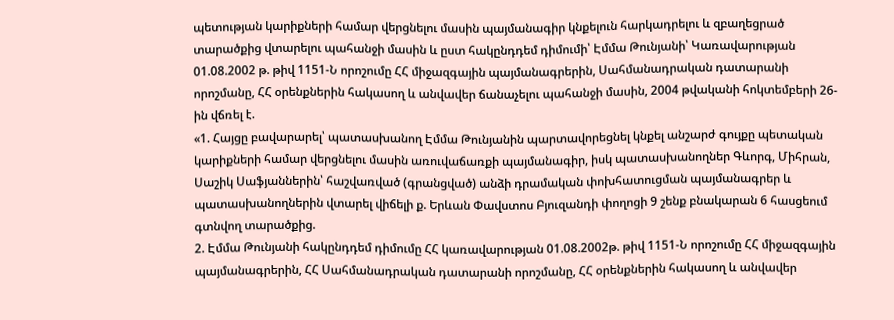պետության կարիքների համար վերցնելու մասին պայմանագիր կնքելուն հարկադրելու և զբաղեցրած տարածքից վտարելու պահանջի մասին և ըստ հակընդդեմ դիմումի՝ Էմմա Թունյանի՝ Կառավարության 01.08.2002 թ. թիվ 1151-Ն որոշումը ՀՀ միջազգային պայմանագրերին, Սահմանադրական դատարանի որոշմանը, ՀՀ օրենքներին հակասող և անվավեր ճանաչելու պահանջի մասին, 2004 թվականի հոկտեմբերի 26-ին վճռել է.
«1. Հայցը բավարարել՝ պատասխանող Էմմա Թունյանին պարտավորեցնել կնքել անշարժ գույքը պետական կարիքների համար վերցնելու մասին առուվաճառքի պայմանագիր, իսկ պատասխանողներ Գևորգ, Միհրան, Սաշիկ Սաֆյաններին՝ հաշվառված (գրանցված) անձի դրամական փոխհատուցման պայմանագրեր և պատասխանողներին վտարել վիճելի ք. Երևան Փավստոս Բյուզանդի փողոցի 9 շենք բնակարան 6 հասցեում գտնվող տարածքից.
2. Էմմա Թունյանի հակընդդեմ դիմումը ՀՀ կառավարության 01.08.2002թ. թիվ 1151-Ն որոշումը ՀՀ միջազգային պայմանագրերին, ՀՀ Սահմանադրական դատարանի որոշմանը, ՀՀ օրենքներին հակասող և անվավեր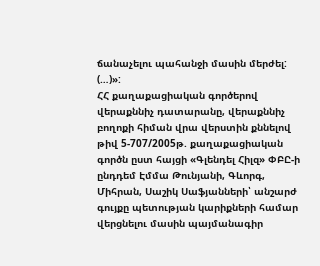ճանաչելու պահանջի մասին մերժել: (…)»:
ՀՀ քաղաքացիական գործերով վերաքննիչ դատարանը, վերաքննիչ բողոքի հիման վրա վերստին քննելով թիվ 5-707/2005թ. քաղաքացիական գործն ըստ հայցի «Գլենդել Հիլզ» ՓԲԸ-ի ընդդեմ Էմմա Թունյանի, Գևորգ, Միհրան, Սաշիկ Սաֆյանների՝ անշարժ գույքը պետության կարիքների համար վերցնելու մասին պայմանագիր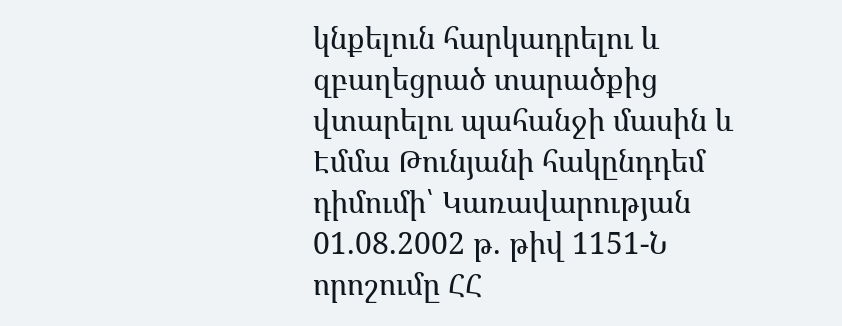կնքելուն հարկադրելու և զբաղեցրած տարածքից վտարելու պահանջի մասին և Էմմա Թունյանի հակընդդեմ դիմումի՝ Կառավարության 01.08.2002 թ. թիվ 1151-Ն որոշումը ՀՀ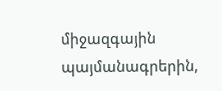միջազգային պայմանագրերին,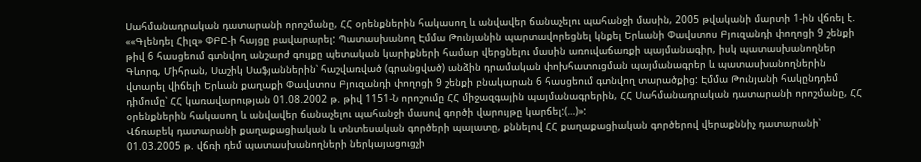Սահմանադրական դատարանի որոշմանը, ՀՀ օրենքներին հակասող և անվավեր ճանաչելու պահանջի մասին, 2005 թվականի մարտի 1-ին վճռել է. ««Գլենդել Հիլզ» ՓԲԸ-ի հայցը բավարարել: Պատասխանող Էմմա Թունյանին պարտավորեցնել կնքել Երևանի Փավստոս Բյուզանդի փողոցի 9 շենքի թիվ 6 հասցեում գտնվող անշարժ գույքը պետական կարիքների համար վերցնելու մասին առուվաճառքի պայմանագիր, իսկ պատասխանողներ Գևորգ, Միհրան, Սաշիկ Սաֆյաններին՝ հաշվառված (գրանցված) անձին դրամական փոխհատուցման պայմանագրեր և պատասխանողներին վտարել վիճելի Երևան քաղաքի Փավստոս Բյուզանդի փողոցի 9 շենքի բնակարան 6 հասցեում գտնվող տարածքից: Էմմա Թունյանի հակընդդեմ դիմումը՝ ՀՀ կառավարության 01.08.2002 թ. թիվ 1151-Ն որոշումը ՀՀ միջազգային պայմանագրերին, ՀՀ Սահմանադրական դատարանի որոշմանը, ՀՀ օրենքներին հակասող և անվավեր ճանաչելու պահանջի մասով գործի վարույթը կարճել:(…)»:
Վճռաբեկ դատարանի քաղաքացիական և տնտեսական գործերի պալատը, քննելով ՀՀ քաղաքացիական գործերով վերաքննիչ դատարանի՝ 01.03.2005 թ. վճռի դեմ պատասխանողների ներկայացուցչի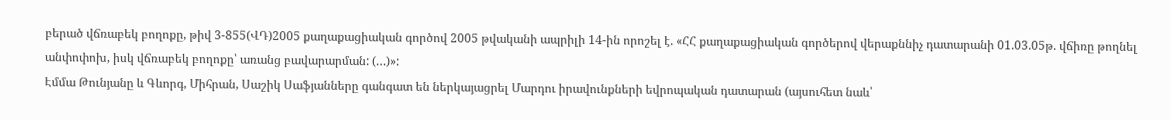բերած վճռաբեկ բողոքը, թիվ 3-855(ՎԴ)2005 քաղաքացիական գործով 2005 թվականի ապրիլի 14-ին որոշել է. «ՀՀ քաղաքացիական գործերով վերաքննիչ դատարանի 01.03.05թ. վճիռը թողնել անփոփոխ, իսկ վճռաբեկ բողոքը՝ առանց բավարարման: (…)»:
Էմմա Թունյանը և Գևորգ, Միհրան, Սաշիկ Սաֆյանները գանգատ են ներկայացրել Մարդու իրավունքների եվրոպական դատարան (այսուհետ նաև՝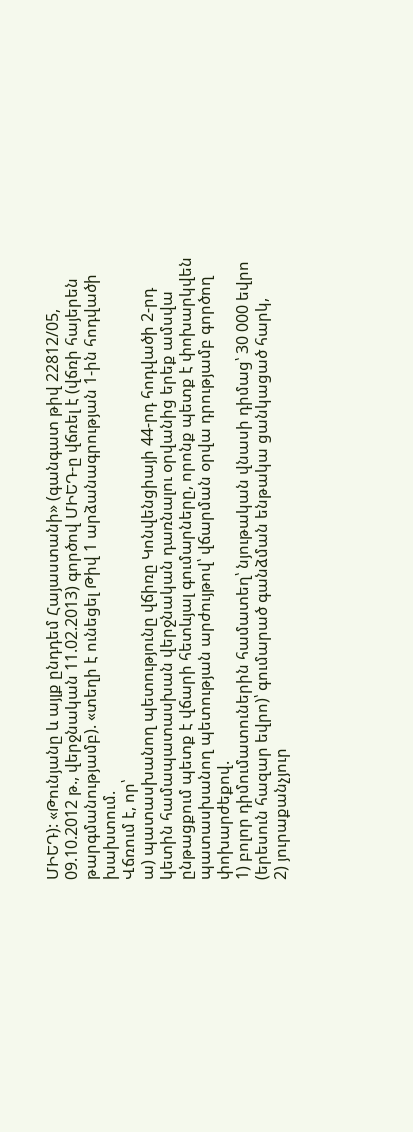ՄԻԵԴ): «Թունյանը և այլք ընդդեմ Հայաստանի» (գանգատ թիվ 22812/05, 09.10.2012 թ., վերջնական 11.02.2013) գործով ՄԻԵԴ-ը վճռել է (վճռի հայերեն թարգմանությամբ). «տեղի է ունեցել Թիվ 1 արձանագրության 1-ին հոդվածի խախտում.
Վճռում է, որ՝
ա) պատասխանող պետությունը վճիռը Կոնվենցիայի 44-րդ հոդվածի 2-րդ
կետին համապատասխան վերջնական դառնալու օրվանից երեք ամսվա ընթացքում պետք է վճարի հետևյալ գումարները, որոնք պետք է փոխարկվեն պատասխանող պետության արժույթով՝ վճարման օրվա դրությամբ գործող փոխարժեքով.
1) բոլոր դիմումատուներին համատեղ՝ նյութական վնասի դիմաց՝ 30 000 եվրո (երեսուն հազար եվրո)՝ գումարած գանձման ենթակա ցանկացած հարկ,
2) յուրաքանչյուր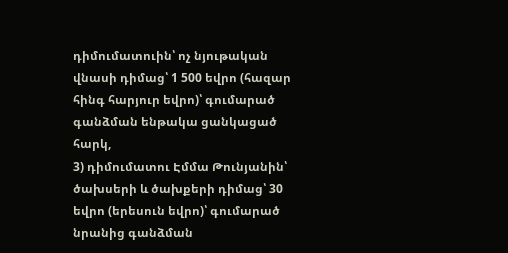դիմումատուին՝ ոչ նյութական վնասի դիմաց՝ 1 500 եվրո (հազար հինգ հարյուր եվրո)՝ գումարած գանձման ենթակա ցանկացած հարկ,
3) դիմումատու Էմմա Թունյանին՝ ծախսերի և ծախքերի դիմաց՝ 30 եվրո (երեսուն եվրո)՝ գումարած նրանից գանձման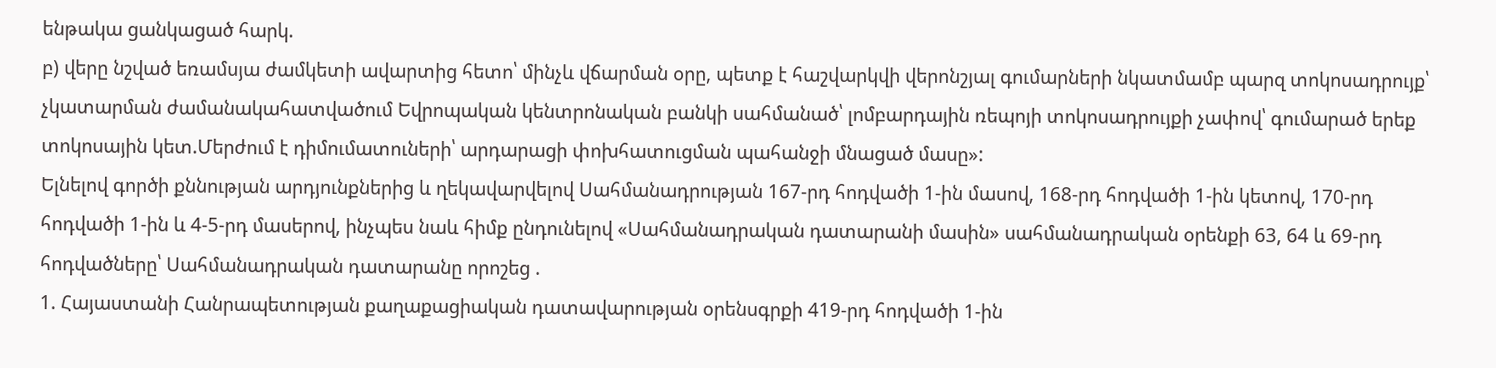ենթակա ցանկացած հարկ.
բ) վերը նշված եռամսյա ժամկետի ավարտից հետո՝ մինչև վճարման օրը, պետք է հաշվարկվի վերոնշյալ գումարների նկատմամբ պարզ տոկոսադրույք՝ չկատարման ժամանակահատվածում Եվրոպական կենտրոնական բանկի սահմանած՝ լոմբարդային ռեպոյի տոկոսադրույքի չափով՝ գումարած երեք տոկոսային կետ.Մերժում է դիմումատուների՝ արդարացի փոխհատուցման պահանջի մնացած մասը»:
Ելնելով գործի քննության արդյունքներից և ղեկավարվելով Սահմանադրության 167-րդ հոդվածի 1-ին մասով, 168-րդ հոդվածի 1-ին կետով, 170-րդ
հոդվածի 1-ին և 4-5-րդ մասերով, ինչպես նաև հիմք ընդունելով «Սահմանադրական դատարանի մասին» սահմանադրական օրենքի 63, 64 և 69-րդ
հոդվածները՝ Սահմանադրական դատարանը որոշեց .
1. Հայաստանի Հանրապետության քաղաքացիական դատավարության օրենսգրքի 419-րդ հոդվածի 1-ին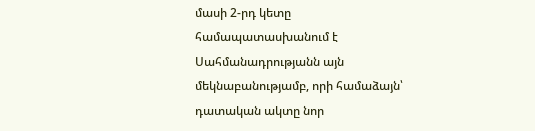մասի 2-րդ կետը համապատասխանում է Սահմանադրությանն այն մեկնաբանությամբ, որի համաձայն՝ դատական ակտը նոր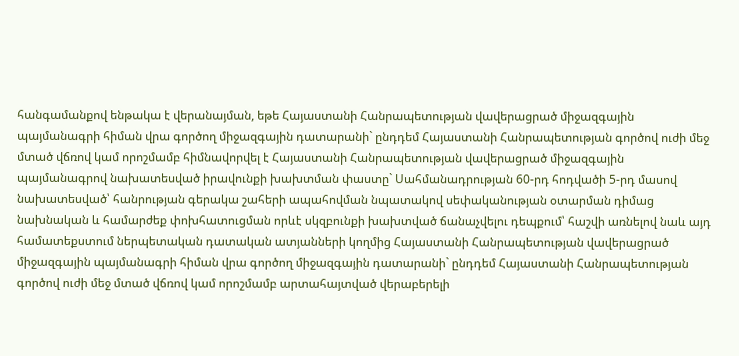հանգամանքով ենթակա է վերանայման, եթե Հայաստանի Հանրապետության վավերացրած միջազգային պայմանագրի հիման վրա գործող միջազգային դատարանի` ընդդեմ Հայաստանի Հանրապետության գործով ուժի մեջ մտած վճռով կամ որոշմամբ հիմնավորվել է Հայաստանի Հանրապետության վավերացրած միջազգային պայմանագրով նախատեսված իրավունքի խախտման փաստը` Սահմանադրության 60-րդ հոդվածի 5-րդ մասով նախատեսված՝ հանրության գերակա շահերի ապահովման նպատակով սեփականության օտարման դիմաց նախնական և համարժեք փոխհատուցման որևէ սկզբունքի խախտված ճանաչվելու դեպքում՝ հաշվի առնելով նաև այդ համատեքստում ներպետական դատական ատյանների կողմից Հայաստանի Հանրապետության վավերացրած միջազգային պայմանագրի հիման վրա գործող միջազգային դատարանի` ընդդեմ Հայաստանի Հանրապետության գործով ուժի մեջ մտած վճռով կամ որոշմամբ արտահայտված վերաբերելի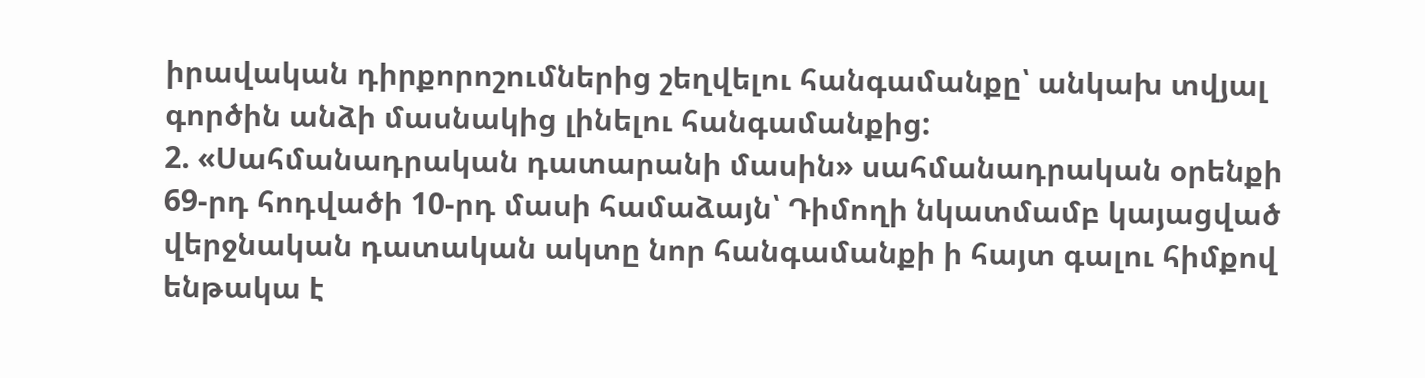իրավական դիրքորոշումներից շեղվելու հանգամանքը՝ անկախ տվյալ գործին անձի մասնակից լինելու հանգամանքից:
2. «Սահմանադրական դատարանի մասին» սահմանադրական օրենքի 69-րդ հոդվածի 10-րդ մասի համաձայն՝ Դիմողի նկատմամբ կայացված վերջնական դատական ակտը նոր հանգամանքի ի հայտ գալու հիմքով ենթակա է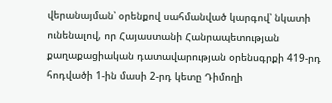վերանայման՝ օրենքով սահմանված կարգով՝ նկատի ունենալով, որ Հայաստանի Հանրապետության քաղաքացիական դատավարության օրենսգրքի 419-րդ հոդվածի 1-ին մասի 2-րդ կետը Դիմողի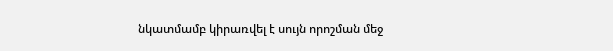նկատմամբ կիրառվել է սույն որոշման մեջ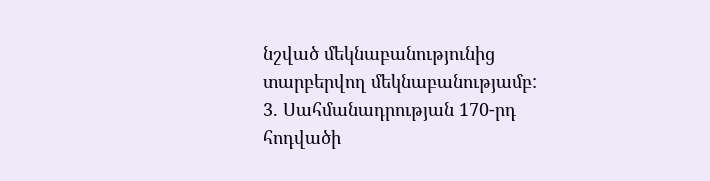նշված մեկնաբանությունից տարբերվող մեկնաբանությամբ:
3. Սահմանադրության 170-րդ հոդվածի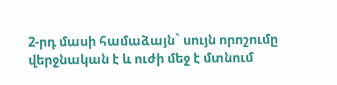2-րդ մասի համաձայն` սույն որոշումը վերջնական է և ուժի մեջ է մտնում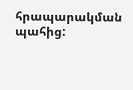հրապարակման պահից: